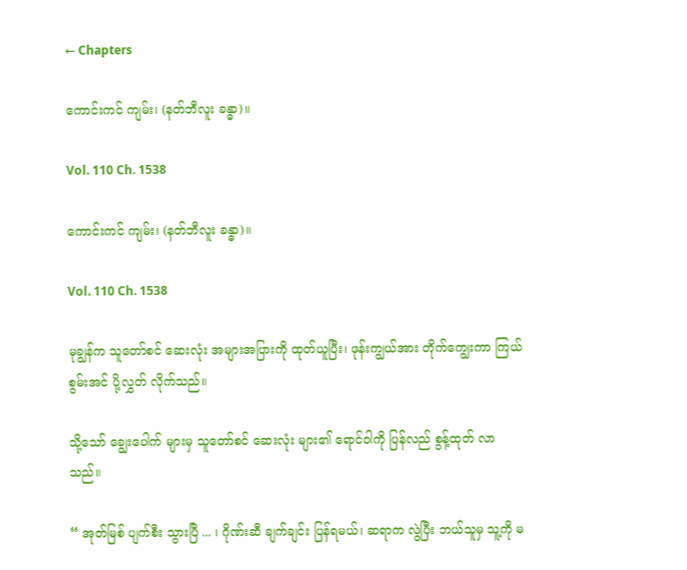← Chapters

ကောင်းကင် ကျမ်း၊ (နတ်ဘီလူး ခန္ဓာ)။

Vol. 110 Ch. 1538

ကောင်းကင် ကျမ်း၊ (နတ်ဘီလူး ခန္ဓာ)။

Vol. 110 Ch. 1538

မုချွန်က သူတော်စင် ဆေးလုံး အများအပြားကို ထုတ်ယူပြီး၊ ဖုန်းကျွယ်အား တိုက်ကျွေးကာ ကြယ်စွမ်းအင် ပို့လွှတ် လိုက်သည်။

သို့သော် ချွေးပေါက် များမှ သူတော်စင် ဆေးလုံး များ၏ ရောင်ဝါကို ပြန်လည် စွန့်ထုတ် လာသည်။

“ အုတ်မြစ် ပျက်စီး သွားပြီ ... ၊ ဂိုဏ်းဆီ ချက်ချင်း ပြန်ရမယ်၊ ဆရာက လွဲပြီး ဘယ်သူမှ သူ့ကို မ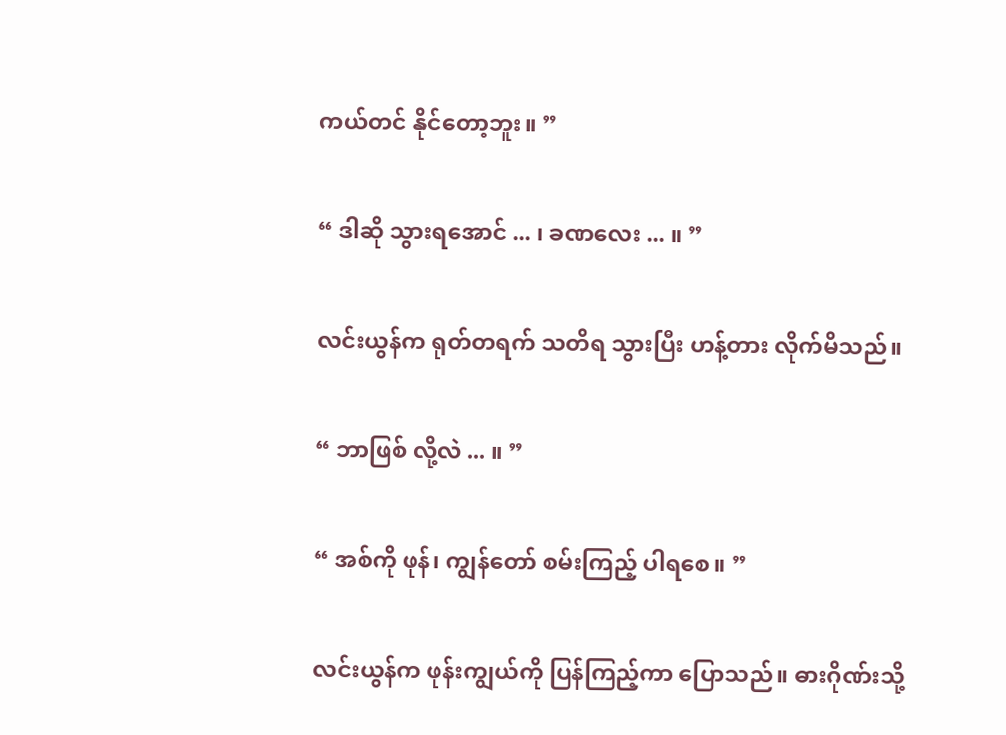ကယ်တင် နိုင်တော့ဘူး။ ”

“ ဒါဆို သွားရအောင် ... ၊ ခဏလေး ... ။ ”

လင်းယွန်က ရုတ်တရက် သတိရ သွားပြီး ဟန့်တား လိုက်မိသည်။

“ ဘာဖြစ် လို့လဲ ... ။ ”

“ အစ်ကို ဖုန်၊ ကျွန်တော် စမ်းကြည့် ပါရစေ။ ”

လင်းယွန်က ဖုန်းကျွယ်ကို ပြန်ကြည့်ကာ ပြောသည်။ ဓားဂိုဏ်းသို့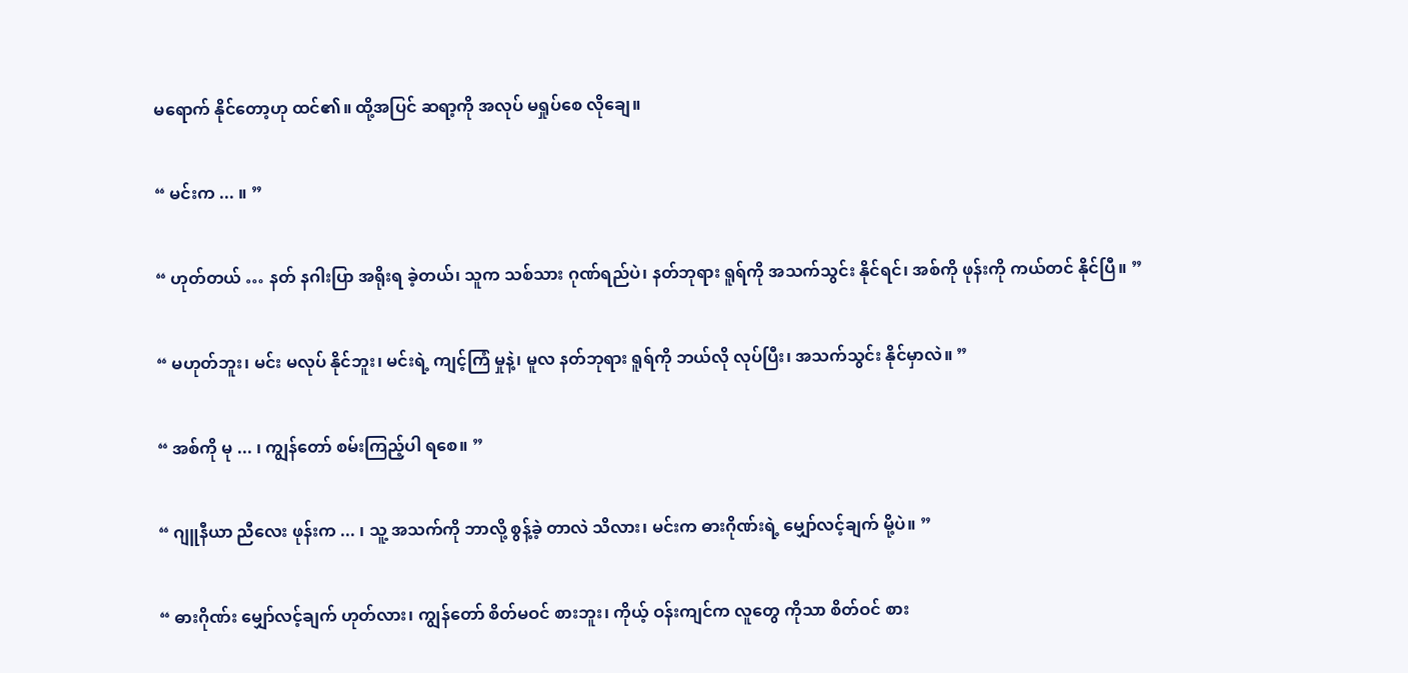မရောက် နိုင်တော့ဟု ထင်၏။ ထို့အပြင် ဆရာ့ကို အလုပ် မရှုပ်စေ လိုချေ။

“ မင်းက ... ။ ”

“ ဟုတ်တယ် … နတ် နဂါးပြာ အရိုးရ ခဲ့တယ်၊ သူက သစ်သား ဂုဏ်ရည်ပဲ၊ နတ်ဘုရား ရူရ်ကို အသက်သွင်း နိုင်ရင်၊ အစ်ကို ဖုန်းကို ကယ်တင် နိုင်ပြီ။ ”

“ မဟုတ်ဘူး၊ မင်း မလုပ် နိုင်ဘူး၊ မင်းရဲ့ ကျင့်ကြံ မှုနဲ့၊ မူလ နတ်ဘုရား ရူရ်ကို ဘယ်လို လုပ်ပြီး၊ အသက်သွင်း နိုင်မှာလဲ။ ”

“ အစ်ကို မု ... ၊ ကျွန်တော် စမ်းကြည့်ပါ ရစေ။ ”

“ ဂျူနီယာ ညီလေး ဖုန်းက ... ၊ သူ့ အသက်ကို ဘာလို့ စွန့်ခဲ့ တာလဲ သိလား၊ မင်းက ဓားဂိုဏ်းရဲ့ မျှော်လင့်ချက် မို့ပဲ။ ”

“ ဓားဂိုဏ်း မျှော်လင့်ချက် ဟုတ်လား၊ ကျွန်တော် စိတ်မဝင် စားဘူး၊ ကိုယ့် ဝန်းကျင်က လူတွေ ကိုသာ စိတ်ဝင် စား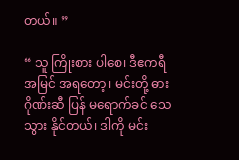တယ်။ ”

“ သူ ကြိုးစား ပါစေ၊ ဒီဧကရီ အမြင် အရတော့၊ မင်းတို့ ဓားဂိုဏ်းဆီ ပြန် မရောက်ခင် သေသွား နိုင်တယ်၊ ဒါကို မင်း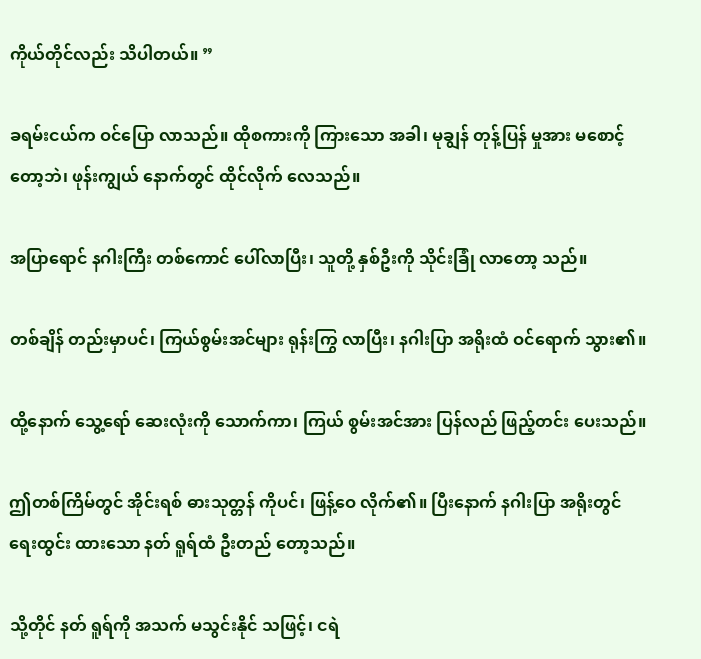ကိုယ်တိုင်လည်း သိပါတယ်။ ”

ခရမ်းငယ်က ဝင်ပြော လာသည်။ ထိုစကားကို ကြားသော အခါ၊ မုချွန် တုန့်ပြန် မှုအား မစောင့် တော့ဘဲ၊ ဖုန်းကျွယ် နောက်တွင် ထိုင်လိုက် လေသည်။

အပြာရောင် နဂါးကြီး တစ်ကောင် ပေါ်လာပြီး၊ သူတို့ နှစ်ဦးကို သိုင်းခြုံ လာတော့ သည်။

တစ်ချိန် တည်းမှာပင်၊ ကြယ်စွမ်းအင်များ ရုန်းကြွ လာပြီး၊ နဂါးပြာ အရိုးထံ ဝင်ရောက် သွား၏။

ထို့နောက် သွေ့ရော် ဆေးလုံးကို သောက်ကာ၊ ကြယ် စွမ်းအင်အား ပြန်လည် ဖြည့်တင်း ပေးသည်။

ဤတစ်ကြိမ်တွင် အိုင်းရစ် ဓားသုတ္တန် ကိုပင်၊ ဖြန့်ဝေ လိုက်၏။ ပြီးနောက် နဂါးပြာ အရိုးတွင် ရေးထွင်း ထားသော နတ် ရူရ်ထံ ဦးတည် တော့သည်။

သို့တိုင် နတ် ရူရ်ကို အသက် မသွင်းနိုင် သဖြင့်၊ ငရဲ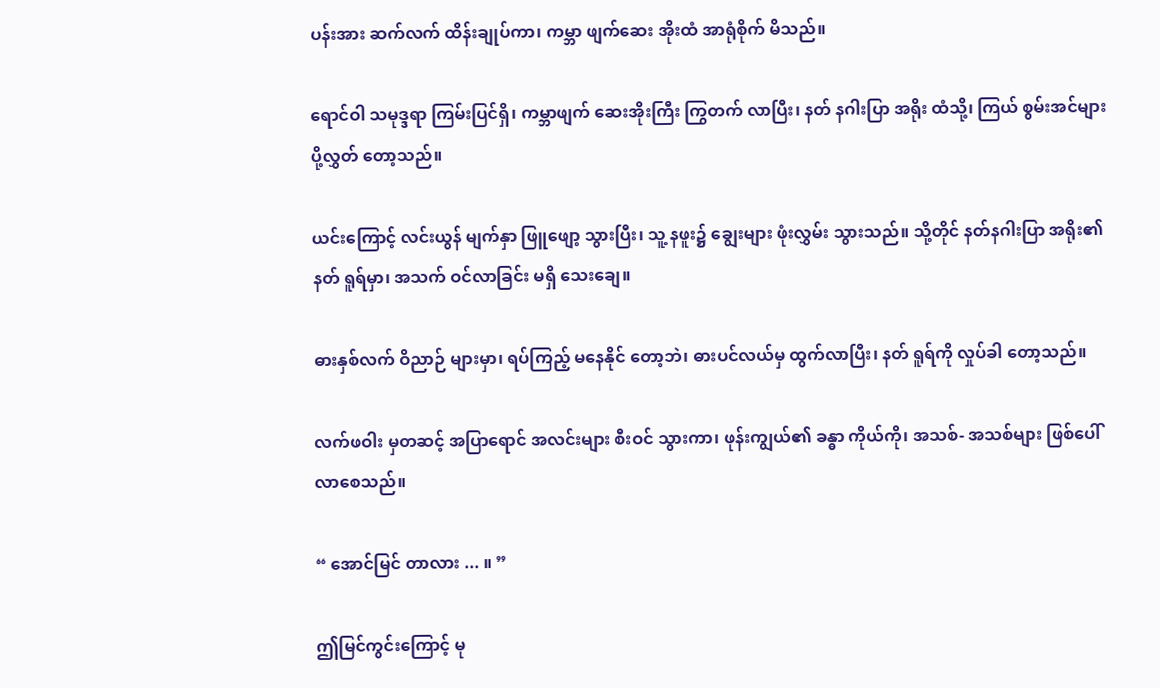ပန်းအား ဆက်လက် ထိန်းချုပ်ကာ၊ ကမ္ဘာ ဖျက်ဆေး အိုးထံ အာရုံစိုက် မိသည်။

ရောင်ဝါ သမုဒ္ဒရာ ကြမ်းပြင်ရှိ၊ ကမ္ဘာဖျက် ဆေးအိုးကြီး ကြွတက် လာပြီး၊ နတ် နဂါးပြာ အရိုး ထံသို့၊ ကြယ် စွမ်းအင်များ ပို့လွှတ် တော့သည်။

ယင်းကြောင့် လင်းယွန် မျက်နှာ ဖြူဖျော့ သွားပြီး၊ သူ့ နဖူး၌ ချွေးများ ဖုံးလွှမ်း သွားသည်။ သို့တိုင် နတ်နဂါးပြာ အရိုး၏ နတ် ရူရ်မှာ၊ အသက် ဝင်လာခြင်း မရှိ သေးချေ။

ဓားနှစ်လက် ဝိညာဉ် များမှာ၊ ရပ်ကြည့် မနေနိုင် တော့ဘဲ၊ ဓားပင်လယ်မှ ထွက်လာပြီး၊ နတ် ရူရ်ကို လှုပ်ခါ တော့သည်။

လက်ဖဝါး မှတဆင့် အပြာရောင် အလင်းများ စီးဝင် သွားကာ၊ ဖုန်းကျွယ်၏ ခန္ဓာ ကိုယ်ကို၊ အသစ်- အသစ်များ ဖြစ်ပေါ် လာစေသည်။

“ အောင်မြင် တာလား ... ။ ”

ဤမြင်ကွင်းကြောင့် မု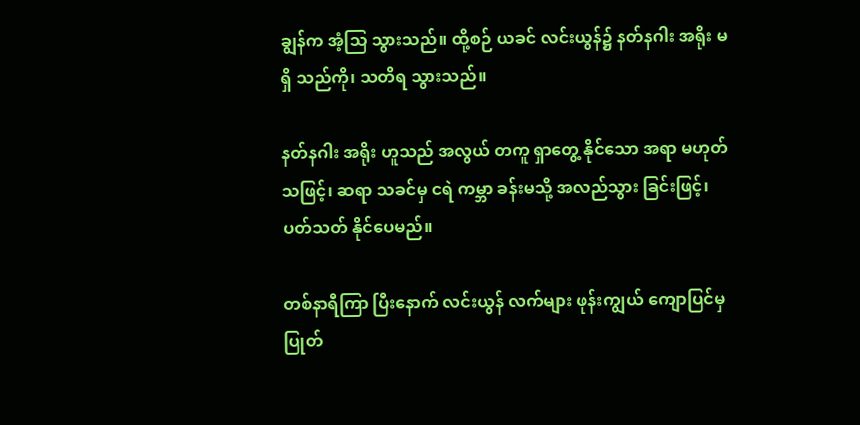ချွန်က အံ့သြ သွားသည်။ ထို့စဉ် ယခင် လင်းယွန်၌ နတ်နဂါး အရိုး မရှိ သည်ကို၊ သတိရ သွားသည်။

နတ်နဂါး အရိုး ဟူသည် အလွယ် တကူ ရှာတွေ့ နိုင်သော အရာ မဟုတ် သဖြင့်၊ ဆရာ သခင်မှ ငရဲ ကမ္ဘာ ခန်းမသို့ အလည်သွား ခြင်းဖြင့်၊ ပတ်သတ် နိုင်ပေမည်။

တစ်နာရီကြာ ပြီးနောက် လင်းယွန် လက်များ ဖုန်းကျွယ် ကျောပြင်မှ ပြုတ်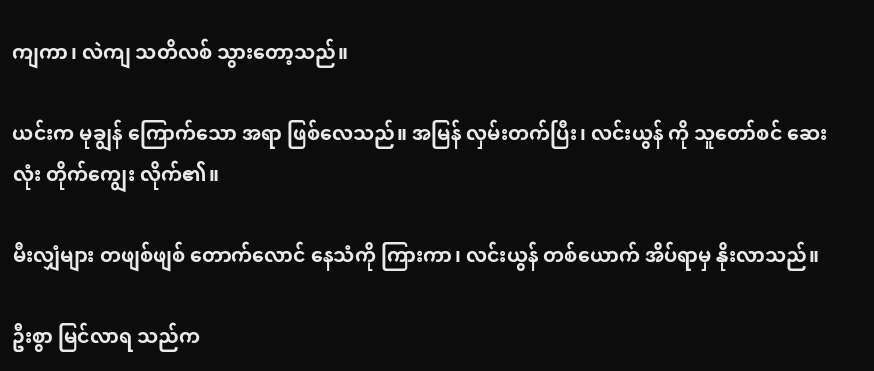ကျကာ၊ လဲကျ သတိလစ် သွားတော့သည်။

ယင်းက မုချွန် ကြောက်သော အရာ ဖြစ်လေသည်။ အမြန် လှမ်းတက်ပြီး၊ လင်းယွန် ကို သူတော်စင် ဆေးလုံး တိုက်ကျွေး လိုက်၏။

မီးလျှံများ တဖျစ်ဖျစ် တောက်လောင် နေသံကို ကြားကာ၊ လင်းယွန် တစ်ယောက် အိပ်ရာမှ နိုးလာသည်။

ဦးစွာ မြင်လာရ သည်က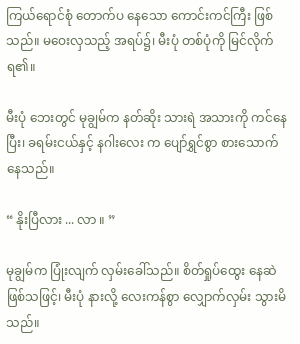ကြယ်ရောင်စုံ တောက်ပ နေသော ကောင်းကင်ကြီး ဖြစ်သည်။ မဝေးလှသည့် အရပ်၌၊ မီးပုံ တစ်ပုံကို မြင်လိုက် ရ၏။

မီးပုံ ဘေးတွင် မုချွမ်က နတ်ဆိုး သားရဲ အသားကို ကင်နေပြီး၊ ခရမ်းငယ်နှင့် နဂါးလေး က ပျော်ရွှင်စွာ စားသောက် နေသည်။

“ နိုးပြီလား ... လာ ။ ”

မုချွမ်က ပြုံးလျက် လှမ်းခေါ်သည်။ စိတ်ရှုပ်ထွေး နေဆဲ ဖြစ်သဖြင့်၊ မီးပုံ နားလို့ လေးကန်စွာ လျှောက်လှမ်း သွားမိသည်။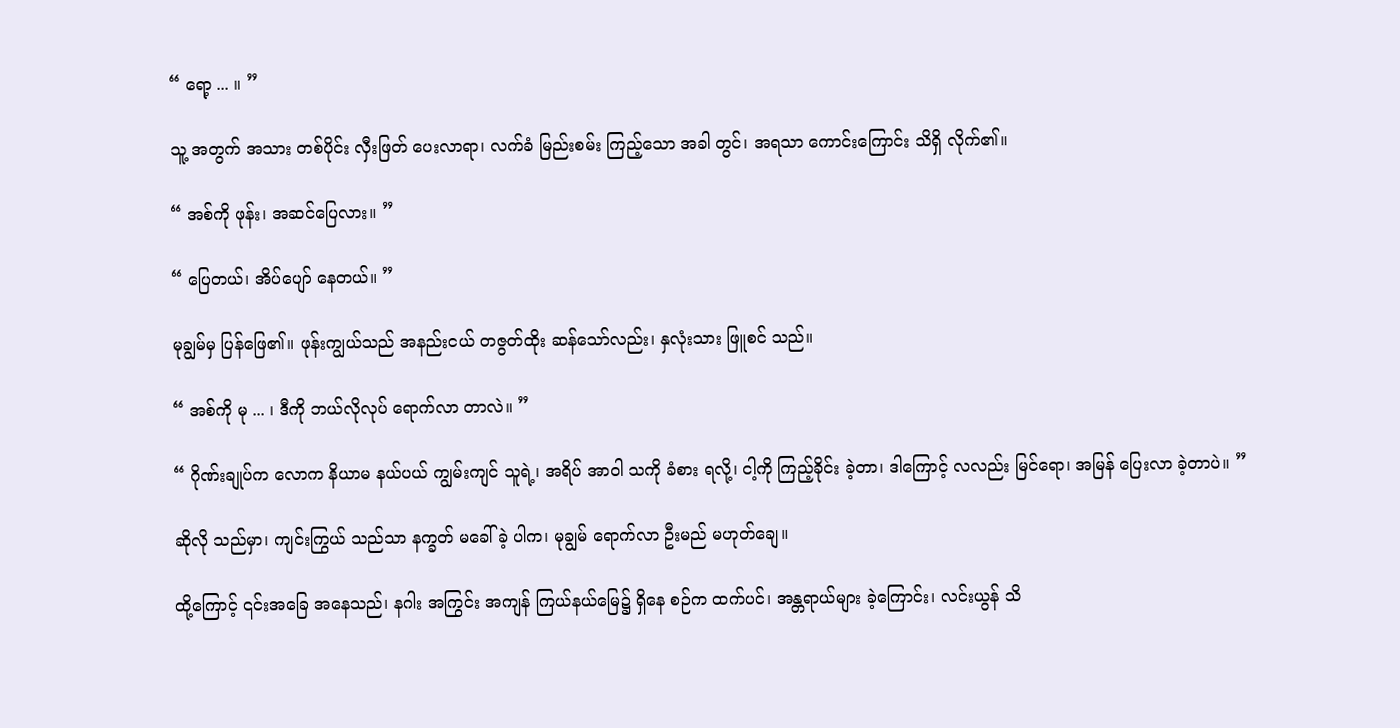“ ရော့ ... ။ ”

သူ့ အတွက် အသား တစ်ပိုင်း လှီးဖြတ် ပေးလာရာ၊ လက်ခံ မြည်းစမ်း ကြည့်သော အခါ တွင်၊ အရသာ ကောင်းကြောင်း သိရှိ လိုက်၏။

“ အစ်ကို ဖုန်း၊ အဆင်ပြေလား။ ”

“ ပြေတယ်၊ အိပ်ပျော် နေတယ်။ ”

မုချွမ်မှ ပြန်ဖြေ၏။ ဖုန်းကျွယ်သည် အနည်းငယ် တဇွတ်ထိုး ဆန်သော်လည်း၊ နှလုံးသား ဖြူစင် သည်။

“ အစ်ကို မု ... ၊ ဒီကို ဘယ်လိုလုပ် ရောက်လာ တာလဲ။ ”

“ ဂိုဏ်းချုပ်က လောက နိယာမ နယ်ပယ် ကျွမ်းကျင် သူရဲ့၊ အရိပ် အာဝါ သကို ခံစား ရလို့၊ ငါ့ကို ကြည့်ခိုင်း ခဲ့တာ၊ ဒါကြောင့် လလည်း မြင်ရော၊ အမြန် ပြေးလာ ခဲ့တာပဲ။ ”

ဆိုလို သည်မှာ၊ ကျင်းကြွယ် သည်သာ နက္ခတ် မခေါ်ခဲ့ ပါက၊ မုချွမ် ရောက်လာ ဦးမည် မဟုတ်ချေ။

ထို့ကြောင့် ၎င်းအခြေ အနေသည်၊ နဂါး အကြွင်း အကျန် ကြယ်နယ်မြေ၌ ရှိနေ စဉ်က ထက်ပင်၊ အန္တရာယ်များ ခဲ့ကြောင်း၊ လင်းယွန် သိ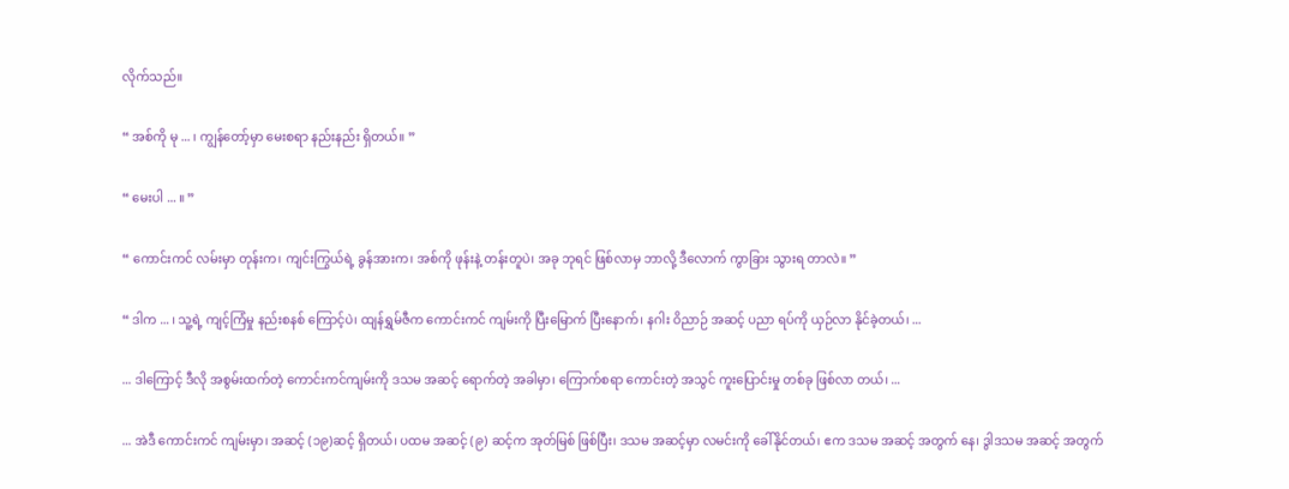လိုက်သည်။

“ အစ်ကို မု ... ၊ ကျွန်တော့်မှာ မေးစရာ နည်းနည်း ရှိတယ်။ ”

“ မေးပါ ... ။ ”

“ ကောင်းကင် လမ်းမှာ တုန်းက၊ ကျင်းကြွယ်ရဲ့ ခွန်အားက၊ အစ်ကို ဖုန်းနဲ့ တန်းတူပဲ၊ အခု ဘုရင် ဖြစ်လာမှ ဘာလို့ ဒီလောက် ကွာခြား သွားရ တာလဲ။ ”

“ ဒါက ... ၊ သူ့ရဲ့ ကျင့်ကြံမှု နည်းစနစ် ကြောင့်ပဲ၊ ထျန်ရွှမ်ဇီက ကောင်းကင် ကျမ်းကို ပြီးမြောက် ပြီးနောက်၊ နဂါး ဝိညာဉ် အဆင့် ပညာ ရပ်ကို ယှဉ်လာ နိုင်ခဲ့တယ်၊ ...

... ဒါကြောင့် ဒီလို အစွမ်းထက်တဲ့ ကောင်းကင်ကျမ်းကို ဒသမ အဆင့် ရောက်တဲ့ အခါမှာ၊ ကြောက်စရာ ကောင်းတဲ့ အသွင် ကူးပြောင်းမှု တစ်ခု ဖြစ်လာ တယ်၊ ...

... အဲဒီ ကောင်းကင် ကျမ်းမှာ၊ အဆင့် (၁၉)ဆင့် ရှိတယ်၊ ပထမ အဆင့် (၉) ဆင့်က အုတ်မြစ် ဖြစ်ပြီး၊ ဒသမ အဆင့်မှာ လမင်းကို ခေါ်နိုင်တယ်၊ ဧက ဒသမ အဆင့် အတွက် နေ၊ ဒွါဒသမ အဆင့် အတွက်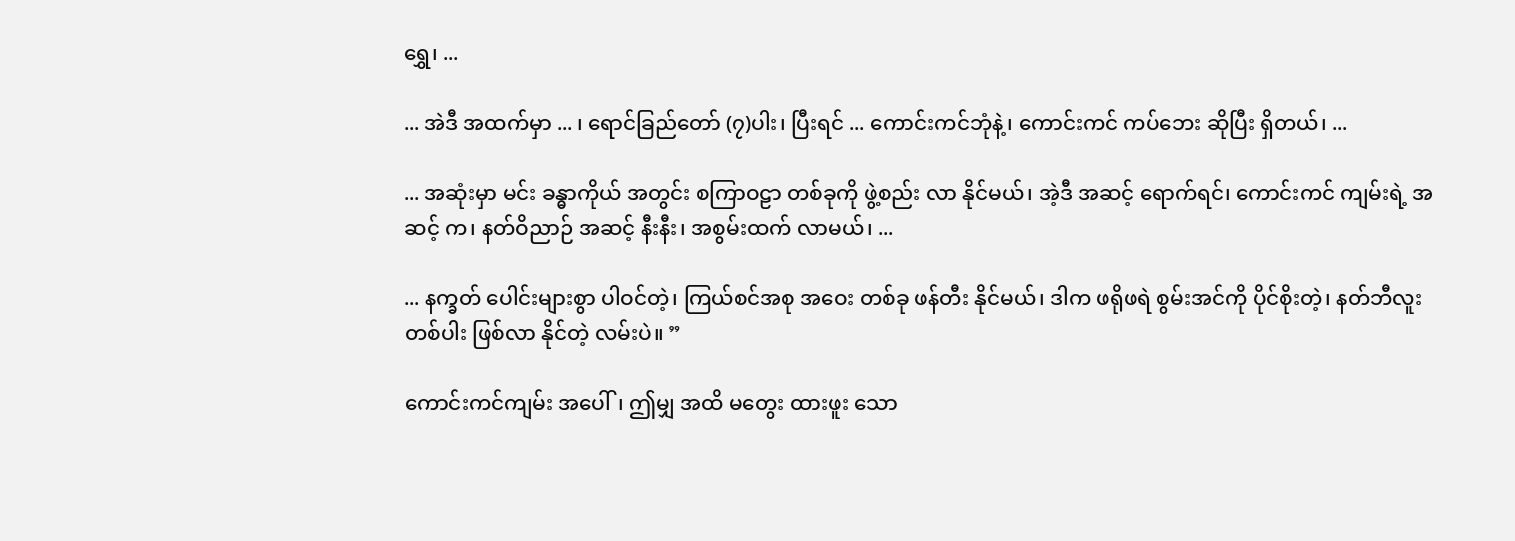ရွှေ၊ ...

... အဲဒီ အထက်မှာ ... ၊ ရောင်ခြည်တော် (၇)ပါး၊ ပြီးရင် ... ကောင်းကင်ဘုံနဲ့၊ ကောင်းကင် ကပ်ဘေး ဆိုပြီး ရှိတယ်၊ ...

... အဆုံးမှာ မင်း ခန္ဓာကိုယ် အတွင်း စကြာဝဠာ တစ်ခုကို ဖွဲ့စည်း လာ နိုင်မယ်၊ အဲ့ဒီ အဆင့် ရောက်ရင်၊ ကောင်းကင် ကျမ်းရဲ့ အဆင့် က၊ နတ်ဝိညာဉ် အဆင့် နီးနီး၊ အစွမ်းထက် လာမယ်၊ ...

... နက္ခတ် ပေါင်းများစွာ ပါဝင်တဲ့၊ ကြယ်စင်အစု အဝေး တစ်ခု ဖန်တီး နိုင်မယ်၊ ဒါက ဖရိုဖရဲ စွမ်းအင်ကို ပိုင်စိုးတဲ့၊ နတ်ဘီလူး တစ်ပါး ဖြစ်လာ နိုင်တဲ့ လမ်းပဲ။ ”

ကောင်းကင်ကျမ်း အပေါ်၊ ဤမျှ အထိ မတွေး ထားဖူး သော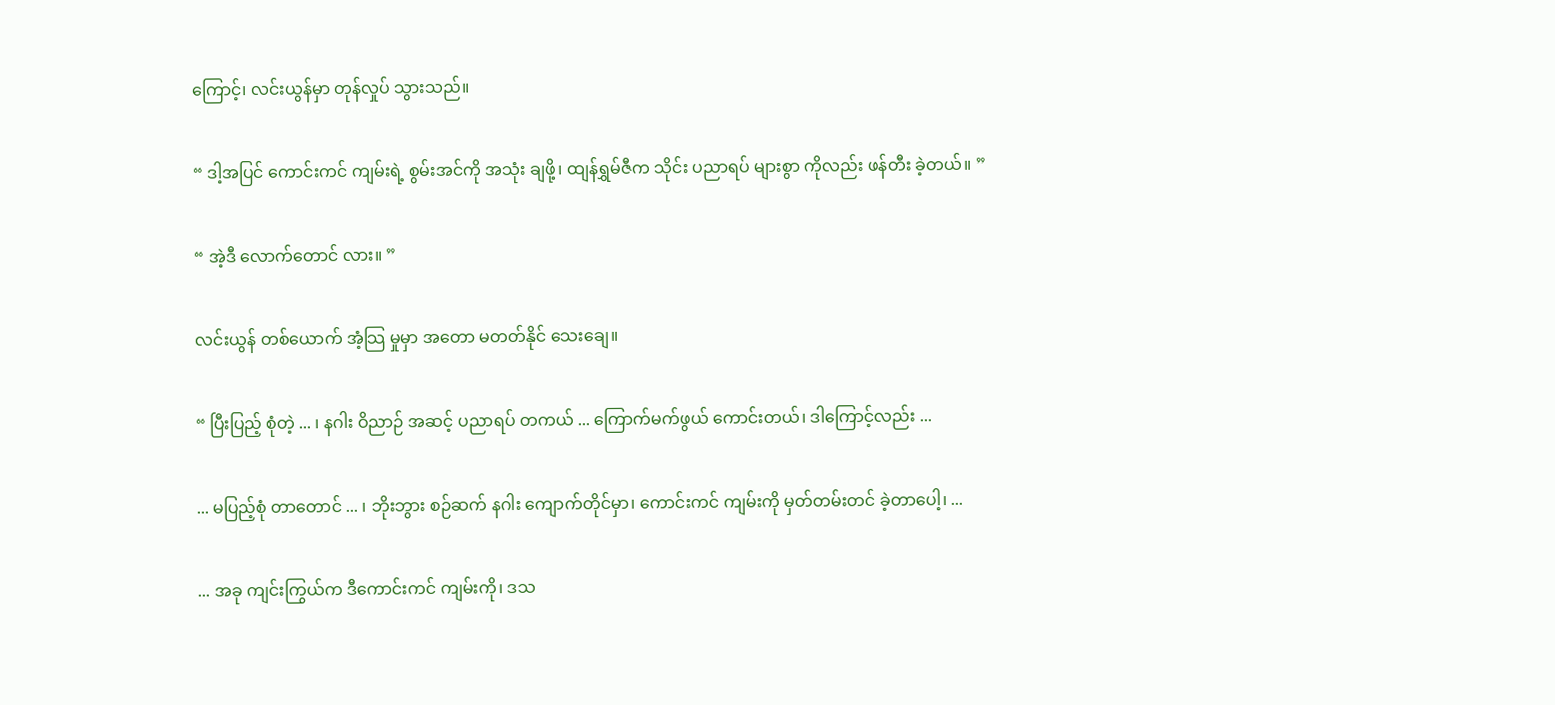ကြောင့်၊ လင်းယွန်မှာ တုန်လှုပ် သွားသည်။

“ ဒါ့အပြင် ကောင်းကင် ကျမ်းရဲ့ စွမ်းအင်ကို အသုံး ချဖို့၊ ထျန်ရွှမ်ဇီက သိုင်း ပညာရပ် များစွာ ကိုလည်း ဖန်တီး ခဲ့တယ်။ ”

“ အဲ့ဒီ လောက်တောင် လား။ ”

လင်းယွန် တစ်ယောက် အံ့သြ မှုမှာ အတော မတတ်နိုင် သေးချေ။

“ ပြီးပြည့် စုံတဲ့ ... ၊ နဂါး ဝိညာဉ် အဆင့် ပညာရပ် တကယ် ... ကြောက်မက်ဖွယ် ကောင်းတယ်၊ ဒါကြောင့်လည်း ...

... မပြည့်စုံ တာတောင် ... ၊ ဘိုးဘွား စဉ်ဆက် နဂါး ကျောက်တိုင်မှာ၊ ကောင်းကင် ကျမ်းကို မှတ်တမ်းတင် ခဲ့တာပေါ့၊ ...

... အခု ကျင်းကြွယ်က ဒီကောင်းကင် ကျမ်းကို၊ ဒသ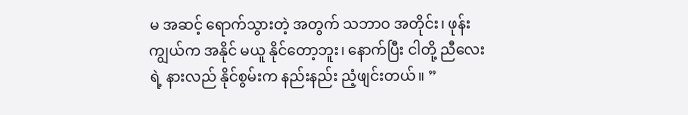မ အဆင့် ရောက်သွားတဲ့ အတွက် သဘာဝ အတိုင်း၊ ဖုန်းကျွယ်က အနိုင် မယူ နိုင်တော့ဘူး၊ နောက်ပြီး ငါတို့ ညီလေးရဲ့ နားလည် နိုင်စွမ်းက နည်းနည်း ညံ့ဖျင်းတယ်။ ”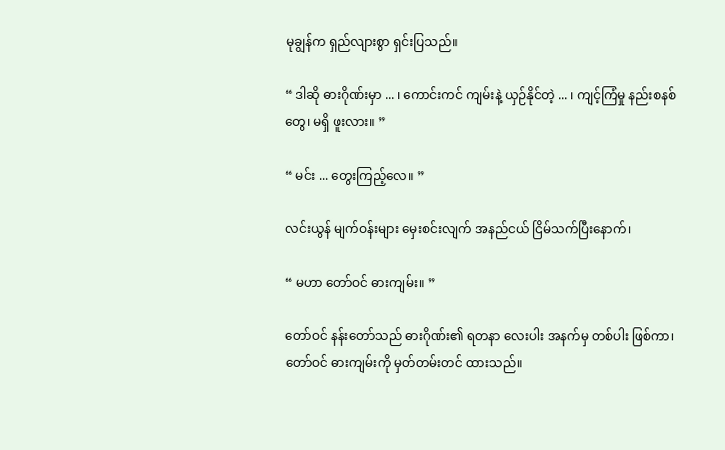မုချွန်က ရှည်လျားစွာ ရှင်းပြသည်။

“ ဒါဆို ဓားဂိုဏ်းမှာ ... ၊ ကောင်းကင် ကျမ်းနဲ့ ယှဉ်နိုင်တဲ့ ... ၊ ကျင့်ကြံမှု နည်းစနစ် တွေ၊ မရှိ ဖူးလား။ ”

“ မင်း ... တွေးကြည့်လေ။ ”

လင်းယွန် မျက်ဝန်းများ မှေးစင်းလျက် အနည်ငယ် ငြိမ်သက်ပြီးနောက်၊

“ မဟာ တော်ဝင် ဓားကျမ်း။ ”

တော်ဝင် နန်းတော်သည် ဓားဂိုဏ်း၏ ရတနာ လေးပါး အနက်မှ တစ်ပါး ဖြစ်ကာ၊ တော်ဝင် ဓားကျမ်းကို မှတ်တမ်းတင် ထားသည်။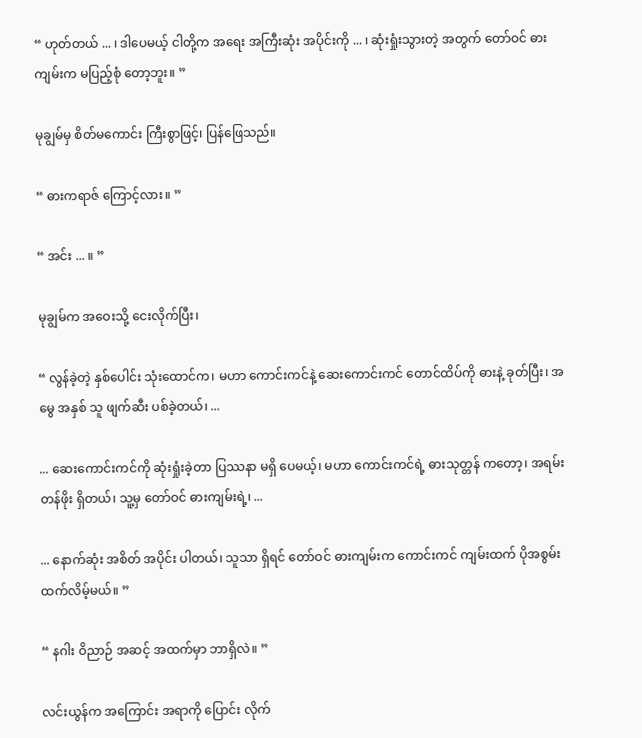“ ဟုတ်တယ် ... ၊ ဒါပေမယ့် ငါတို့က အရေး အကြီးဆုံး အပိုင်းကို ... ၊ ဆုံးရှုံးသွားတဲ့ အတွက် တော်ဝင် ဓားကျမ်းက မပြည့်စုံ တော့ဘူး။ ”

မုချွမ်မှ စိတ်မကောင်း ကြီးစွာဖြင့်၊ ပြန်ဖြေသည်။

“ ဓားကရာဇ် ကြောင့်လား။ ”

“ အင်း ... ။ ”

မုချွမ်က အဝေးသို့ ငေးလိုက်ပြီး၊

“ လွန်ခဲ့တဲ့ နှစ်ပေါင်း သုံးထောင်က၊ မဟာ ကောင်းကင်နဲ့ ဆေးကောင်းကင် တောင်ထိပ်ကို ဓားနဲ့ ခုတ်ပြီး၊ အမွေ အနှစ် သူ ဖျက်ဆီး ပစ်ခဲ့တယ်၊ ...

... ဆေးကောင်းကင်ကို ဆုံးရှုံးခဲ့တာ ပြဿနာ မရှိ ပေမယ့်၊ မဟာ ကောင်းကင်ရဲ့ ဓားသုတ္တန် ကတော့၊ အရမ်း တန်ဖိုး ရှိတယ်၊ သူ့မှ တော်ဝင် ဓားကျမ်းရဲ့၊ ...

... နောက်ဆုံး အစိတ် အပိုင်း ပါတယ်၊ သူသာ ရှိရင် တော်ဝင် ဓားကျမ်းက ကောင်းကင် ကျမ်းထက် ပိုအစွမ်း ထက်လိမ့်မယ်။ ”

“ နဂါး ဝိညာဉ် အဆင့် အထက်မှာ ဘာရှိလဲ။ ”

လင်းယွန်က အကြောင်း အရာကို ပြောင်း လိုက်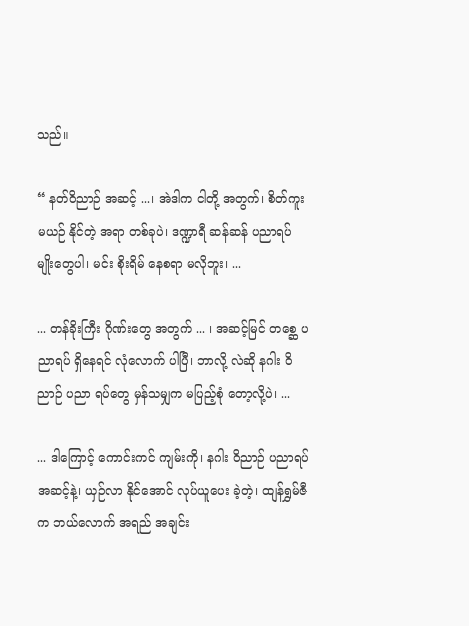သည်။

“ နတ်ဝိညာဉ် အဆင့် ...၊ အဲဒါက ငါတို့ အတွက်၊ စိတ်ကူး မယဉ် နိုင်တဲ့ အရာ တစ်ခုပဲ၊ ဒဏ္ဍာရီ ဆန်ဆန် ပညာရပ် မျိုးတွေပါ၊ မင်း စိုးရိမ် နေစရာ မလိုဘူး၊ ...

... တန်ခိုးကြီး ဂိုဏ်းတွေ အတွက် ... ၊ အဆင့်မြင် တစ္ဆေ ပညာရပ် ရှိနေရင် လုံလောက် ပါပြီ၊ ဘာလို့ လဲဆို နဂါး ဝိညာဉ် ပညာ ရပ်တွေ မှန်သမျှက မပြည့်စုံ တော့လို့ပဲ၊ ...

... ဒါကြောင့် ကောင်းကင် ကျမ်းကို၊ နဂါး ဝိညာဉ် ပညာရပ် အဆင့်နဲ့၊ ယှဉ်လာ နိုင်အောင် လုပ်ယူပေး ခဲ့တဲ့၊ ထျန်ရွှမ်ဇီက ဘယ်လောက် အရည် အချင်း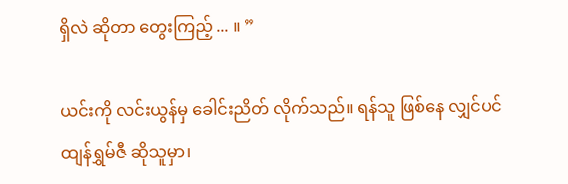ရှိလဲ ဆိုတာ တွေးကြည့် ... ။ ”

ယင်းကို လင်းယွန်မှ ခေါင်းညိတ် လိုက်သည်။ ရန်သူ ဖြစ်နေ လျှင်ပင် ထျန်ရွှမ်ဇီ ဆိုသူမှာ၊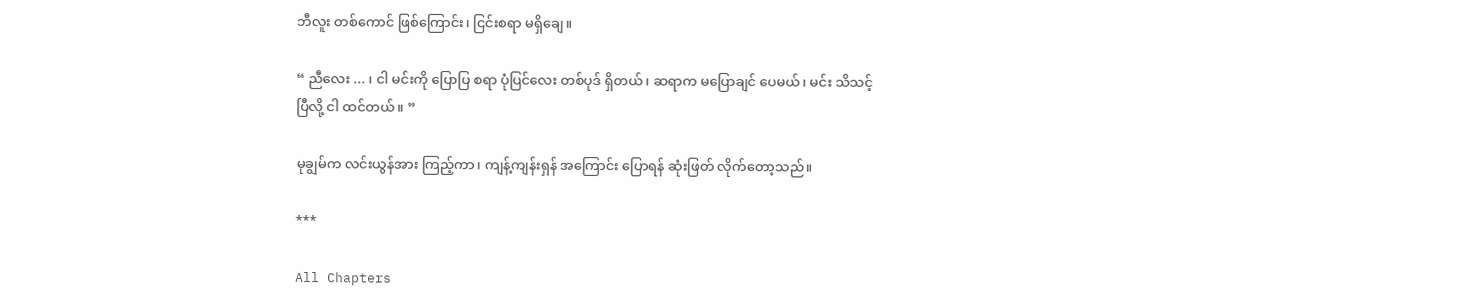ဘီလူး တစ်ကောင် ဖြစ်ကြောင်း၊ ငြင်းစရာ မရှိချေ။

“ ညီလေး ... ၊ ငါ မင်းကို ပြောပြ စရာ ပုံပြင်လေး တစ်ပုဒ် ရှိတယ်၊ ဆရာက မပြောချင် ပေမယ်၊ မင်း သိသင့် ပြီလို့ ငါ ထင်တယ်။ ”

မုချွမ်က လင်းယွန်အား ကြည့်ကာ၊ ကျန့်ကျန်းရှန် အကြောင်း ပြောရန် ဆုံးဖြတ် လိုက်တော့သည်။

***

All Chapters